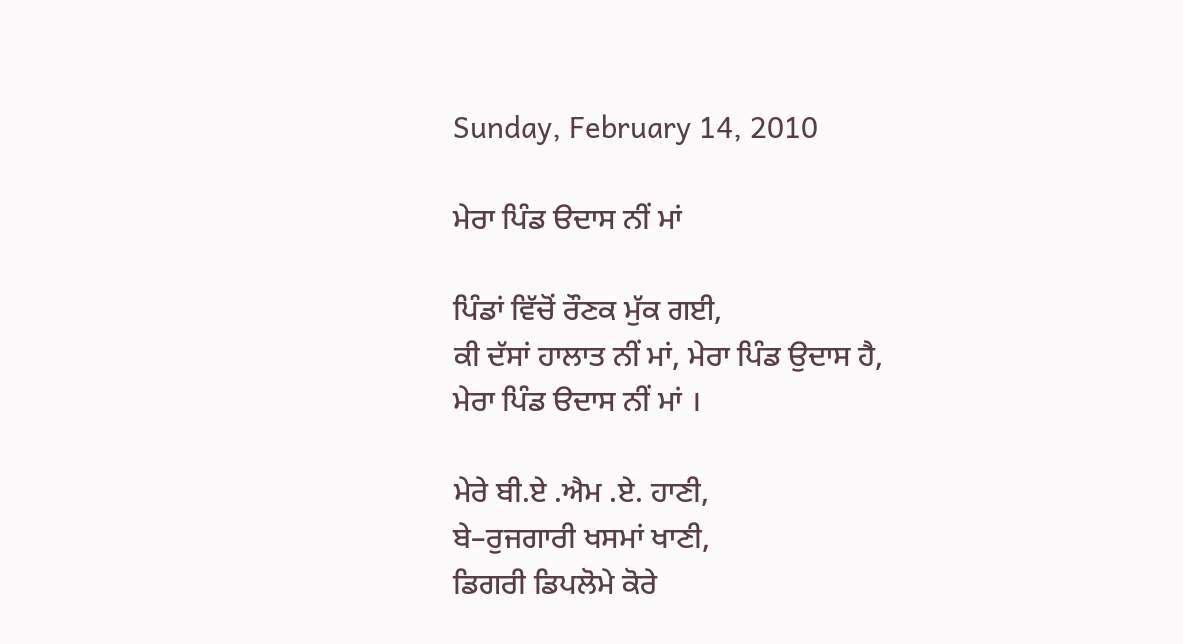Sunday, February 14, 2010

ਮੇਰਾ ਪਿੰਡ ੳਦਾਸ ਨੀਂ ਮਾਂ

ਪਿੰਡਾਂ ਵਿੱਚੋਂ ਰੌਣਕ ਮੁੱਕ ਗਈ,
ਕੀ ਦੱਸਾਂ ਹਾਲਾਤ ਨੀਂ ਮਾਂ, ਮੇਰਾ ਪਿੰਡ ਉਦਾਸ ਹੈ,
ਮੇਰਾ ਪਿੰਡ ੳਦਾਸ ਨੀਂ ਮਾਂ ।

ਮੇਰੇ ਬੀ.ਏ .ਐਮ .ਏ. ਹਾਣੀ,
ਬੇ–ਰੁਜਗਾਰੀ ਖਸਮਾਂ ਖਾਣੀ,
ਡਿਗਰੀ ਡਿਪਲੋਮੇ ਕੋਰੇ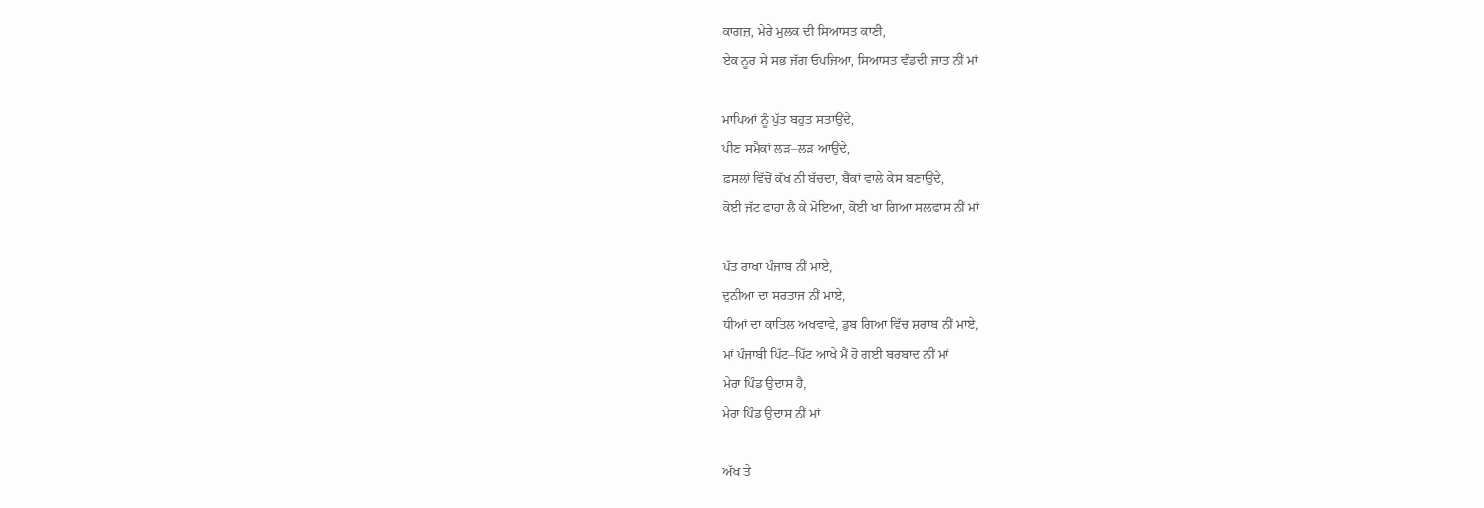ਕਾਗਜ਼, ਮੇਰੇ ਮੁਲਕ ਦੀ ਸਿਆਸਤ ਕਾਣੀ,
ਏਕ ਨੂਰ ਸੇ ਸਭ ਜੱਗ ਓਪਜਿਆ, ਸਿਆਸਤ ਵੰਡਦੀ ਜਾਤ ਨੀਂ ਮਾਂ

ਮਾਪਿਆਂ ਨੂੰ ਪੁੱਤ ਬਹੁਤ ਸਤਾਉਂਦੇ,
ਪੀਣ ਸਮੈਕਾਂ ਲੜ–ਲੜ ਆਉਂਦੇ,
ਫ਼ਸਲਾਂ ਵਿੱਚੋਂ ਕੱਖ ਨੀ ਬੱਚਦਾ, ਬੈਂਕਾਂ ਵਾਲੇ ਕੇਸ ਬਣਾਉਂਦੇ,
ਕੋਈ ਜੱਟ ਫਾਹਾ ਲੈ ਕੇ ਮੋਇਆ, ਕੋਈ ਖਾ ਗਿਆ ਸਲਫਾਸ ਨੀਂ ਮਾਂ

ਪੱਤ ਰਾਖਾ ਪੰਜਾਬ ਨੀਂ ਮਾਏ,
ਦੁਨੀਆ ਦਾ ਸਰਤਾਜ ਨੀਂ ਮਾਏ,
ਧੀਆਂ ਦਾ ਕਾਤਿਲ ਅਖਵਾਵੇ, ਡੁਬ ਗਿਆ ਵਿੱਚ ਸ਼ਰਾਬ ਨੀਂ ਮਾਏ,
ਮਾਂ ਪੰਜਾਬੀ ਪਿੱਟ–ਪਿੱਟ ਆਖੇ ਮੈਂ ਹੋ ਗਈ ਬਰਬਾਦ ਨੀਂ ਮਾਂ
ਮੇਰਾ ਪਿੰਡ ਉਦਾਸ ਹੈ,
ਮੇਰਾ ਪਿੰਡ ਉਦਾਸ ਨੀਂ ਮਾਂ

ਅੱਖ ਤੇ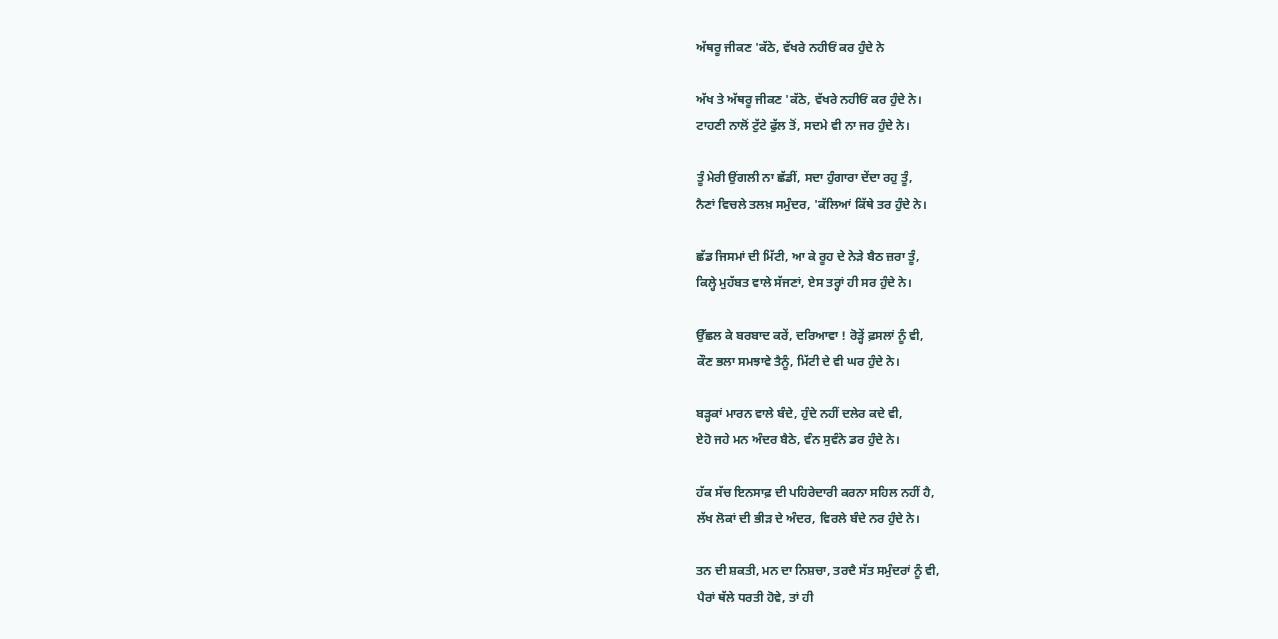ਅੱਥਰੂ ਜੀਕਣ 'ਕੱਠੇ, ਵੱਖਰੇ ਨਹੀਓਂ ਕਰ ਹੁੰਦੇ ਨੇ

ਅੱਖ ਤੇ ਅੱਥਰੂ ਜੀਕਣ 'ਕੱਠੇ, ਵੱਖਰੇ ਨਹੀਓਂ ਕਰ ਹੁੰਦੇ ਨੇ।
ਟਾਹਣੀ ਨਾਲੋਂ ਟੁੱਟੇ ਫੁੱਲ ਤੋਂ, ਸਦਮੇ ਵੀ ਨਾ ਜਰ ਹੁੰਦੇ ਨੇ।

ਤੂੰ ਮੇਰੀ ਉਂਗਲੀ ਨਾ ਛੱਡੀਂ, ਸਦਾ ਹੁੰਗਾਰਾ ਦੇਂਦਾ ਰਹੁ ਤੂੰ,
ਨੈਣਾਂ ਵਿਚਲੇ ਤਲਖ਼ ਸਮੁੰਦਰ, 'ਕੱਲਿਆਂ ਕਿੱਥੇ ਤਰ ਹੁੰਦੇ ਨੇ।

ਛੱਡ ਜਿਸਮਾਂ ਦੀ ਮਿੱਟੀ, ਆ ਕੇ ਰੂਹ ਦੇ ਨੇੜੇ ਬੈਠ ਜ਼ਰਾ ਤੂੰ,
ਕਿਲ੍ਹੇ ਮੁਹੱਬਤ ਵਾਲੇ ਸੱਜਣਾਂ, ਏਸ ਤਰ੍ਹਾਂ ਹੀ ਸਰ ਹੁੰਦੇ ਨੇ।

ਉੱਛਲ ਕੇ ਬਰਬਾਦ ਕਰੇਂ, ਦਰਿਆਵਾ ! ਰੋੜ੍ਹੇਂ ਫ਼ਸਲਾਂ ਨੂੰ ਵੀ,
ਕੌਣ ਭਲਾ ਸਮਝਾਵੇ ਤੈਨੂੰ, ਮਿੱਟੀ ਦੇ ਵੀ ਘਰ ਹੁੰਦੇ ਨੇ।

ਬੜ੍ਹਕਾਂ ਮਾਰਨ ਵਾਲੇ ਬੰਦੇ, ਹੁੰਦੇ ਨਹੀਂ ਦਲੇਰ ਕਦੇ ਵੀ,
ਏਹੋ ਜਹੇ ਮਨ ਅੰਦਰ ਬੈਠੇ, ਵੰਨ ਸੁਵੰਨੇ ਡਰ ਹੁੰਦੇ ਨੇ।

ਹੱਕ ਸੱਚ ਇਨਸਾਫ਼ ਦੀ ਪਹਿਰੇਦਾਰੀ ਕਰਨਾ ਸਹਿਲ ਨਹੀਂ ਹੈ,
ਲੱਖ ਲੋਕਾਂ ਦੀ ਭੀੜ ਦੇ ਅੰਦਰ, ਵਿਰਲੇ ਬੰਦੇ ਨਰ ਹੁੰਦੇ ਨੇ।

ਤਨ ਦੀ ਸ਼ਕਤੀ, ਮਨ ਦਾ ਨਿਸ਼ਚਾ, ਤਰਦੈ ਸੱਤ ਸਮੁੰਦਰਾਂ ਨੂੰ ਵੀ,
ਪੈਰਾਂ ਥੱਲੇ ਧਰਤੀ ਹੋਵੇ, ਤਾਂ ਹੀ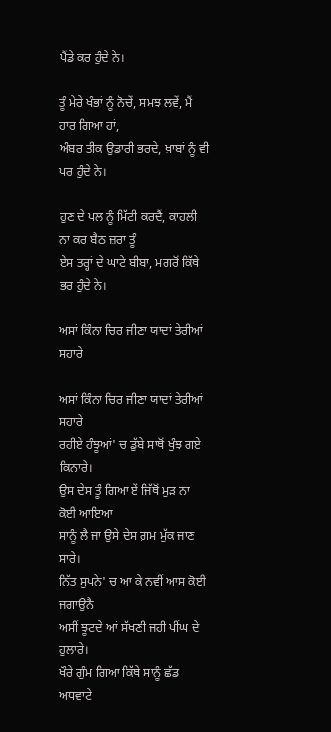ਪੈਂਡੇ ਕਰ ਹੁੰਦੇ ਨੇ।

ਤੂੰ ਮੇਰੇ ਖੰਭਾਂ ਨੂੰ ਨੋਚੇਂ, ਸਮਝ ਲਵੇਂ, ਮੈਂ ਹਾਰ ਗਿਆ ਹਾਂ,
ਅੰਬਰ ਤੀਕ ਉਡਾਰੀ ਭਰਦੇ, ਖ਼ਾਬਾਂ ਨੂੰ ਵੀ ਪਰ ਹੁੰਦੇ ਨੇ।

ਹੁਣ ਦੇ ਪਲ ਨੂੰ ਮਿੱਟੀ ਕਰਦੈਂ, ਕਾਹਲੀ ਨਾ ਕਰ ਬੈਠ ਜ਼ਰਾ ਤੂੰ
ਏਸ ਤਰ੍ਹਾਂ ਦੇ ਘਾਟੇ ਬੀਬਾ, ਮਗਰੋਂ ਕਿੱਥੇ ਭਰ ਹੁੰਦੇ ਨੇ।

ਅਸਾਂ ਕਿੰਨਾ ਚਿਰ ਜੀਣਾ ਯਾਦਾਂ ਤੇਰੀਆਂ ਸਹਾਰੇ

ਅਸਾਂ ਕਿੰਨਾ ਚਿਰ ਜੀਣਾ ਯਾਦਾਂ ਤੇਰੀਆਂ ਸਹਾਰੇ
ਰਹੀਏ ਹੰਝੂਆਂ' ਚ ਡੁੱਬੇ ਸਾਥੋਂ ਖੁੰਝ ਗਏ ਕਿਨਾਰੇ।
ਉਸ ਦੇਸ ਤੂੰ ਗਿਆ ਏਂ ਜਿੱਥੋਂ ਮੁੜ ਨਾ ਕੋਈ ਆਇਆ
ਸਾਨੂੰ ਲੈ ਜਾ ਉਸੇ ਦੇਸ ਗ਼ਮ ਮੁੱਕ ਜਾਣ ਸਾਰੇ।
ਨਿੱਤ ਸੁਪਨੇ' ਚ ਆ ਕੇ ਨਵੀਂ ਆਸ ਕੋਈ ਜਗਾਉਨੈ
ਅਸੀਂ ਝੂਟਦੇ ਆਂ ਸੱਖਣੀ ਜਹੀ ਪੀਂਘ ਦੇ ਹੁਲਾਰੇ।
ਖੌਰੇ ਗੁੰਮ ਗਿਆ ਕਿੱਥੇ ਸਾਨੂੰ ਛੱਡ ਅਧਵਾਟੇ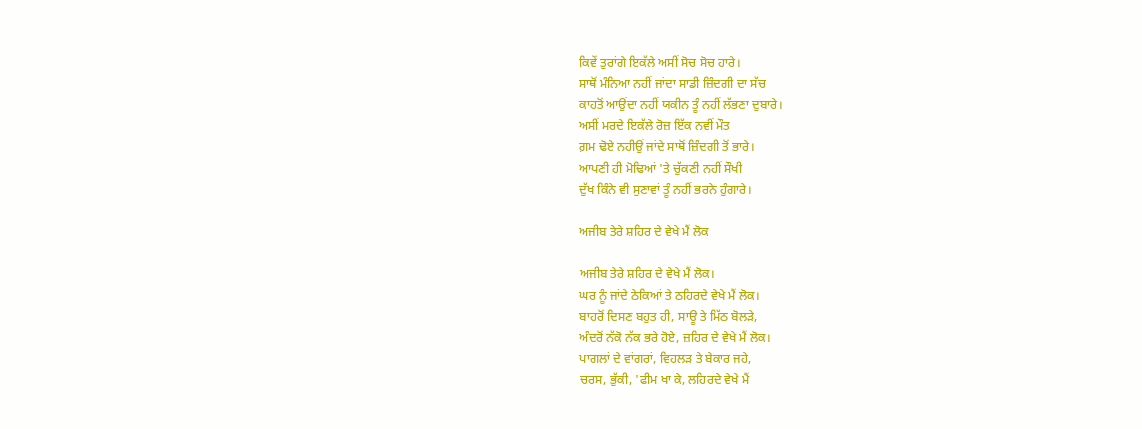ਕਿਵੇਂ ਤੁਰਾਂਗੇ ਇਕੱਲੇ ਅਸੀਂ ਸੋਚ ਸੋਚ ਹਾਰੇ।
ਸਾਥੋਂ ਮੰਨਿਆ ਨਹੀਂ ਜਾਂਦਾ ਸਾਡੀ ਜ਼ਿੰਦਗੀ ਦਾ ਸੱਚ
ਕਾਹਤੋਂ ਆਉਂਦਾ ਨਹੀਂ ਯਕੀਨ ਤੂੰ ਨਹੀਂ ਲੱਭਣਾ ਦੁਬਾਰੇ।
ਅਸੀਂ ਮਰਦੇ ਇਕੱਲੇ ਰੋਜ਼ ਇੱਕ ਨਵੀਂ ਮੌਤ
ਗ਼ਮ ਢੋਏ ਨਹੀਉਂ ਜਾਂਦੇ ਸਾਥੋਂ ਜ਼ਿੰਦਗੀ ਤੋਂ ਭਾਰੇ।
ਆਪਣੀ ਹੀ ਮੋਢਿਆਂ 'ਤੇ ਚੁੱਕਣੀ ਨਹੀਂ ਸੌਖੀ
ਦੁੱਖ ਕਿੰਨੇ ਵੀ ਸੁਣਾਵਾਂ ਤੂੰ ਨਹੀਂ ਭਰਨੇ ਹੁੰਗਾਰੇ।

ਅਜੀਬ ਤੇਰੇ ਸ਼ਹਿਰ ਦੇ ਵੇਖੇ ਮੈਂ ਲੋਕ

ਅਜੀਬ ਤੇਰੇ ਸ਼ਹਿਰ ਦੇ ਵੇਖੇ ਮੈਂ ਲੋਕ।
ਘਰ ਨੂੰ ਜਾਂਦੇ ਠੇਕਿਆਂ ਤੇ ਠਹਿਰਦੇ ਵੇਖੇ ਮੈਂ ਲੋਕ।
ਬਾਹਰੋਂ ਦਿਸਣ ਬਹੁਤ ਹੀ, ਸਾਊ ਤੇ ਮਿੱਠ ਬੋਲੜੇ,
ਅੰਦਰੋਂ ਨੱਕੋ ਨੱਕ ਭਰੇ ਹੋਏ, ਜ਼ਹਿਰ ਦੇ ਵੇਖੇ ਮੈਂ ਲੋਕ।
ਪਾਗਲਾਂ ਦੇ ਵਾਂਗਰਾਂ, ਵਿਹਲੜ ਤੇ ਬੇਕਾਰ ਜਹੇ,
ਚਰਸ, ਭੁੱਕੀ, 'ਫੀਮ ਖਾ ਕੇ, ਲਹਿਰਦੇ ਵੇਖੇ ਮੈਂ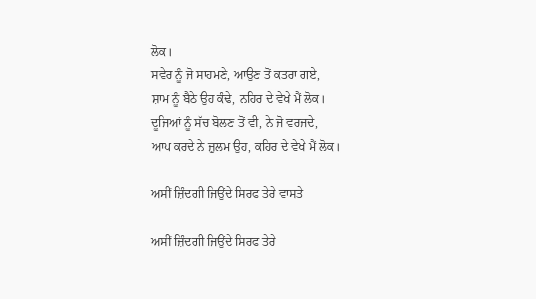ਲੋਕ।
ਸਵੇਰ ਨੂੰ ਜੋ ਸਾਹਮਣੇ, ਆਉਣ ਤੋਂ ਕਤਰਾ ਗਏ,
ਸ਼ਾਮ ਨੂੰ ਬੈਠੇ ਉਹ ਕੰਢੇ, ਨਹਿਰ ਦੇ ਵੇਖੇ ਮੈਂ ਲੋਕ।
ਦੂਜਿਆਂ ਨੂੰ ਸੱਚ ਬੋਲਣ ਤੋਂ ਵੀ, ਨੇ ਜੋ ਵਰਜਦੇ,
ਆਪ ਕਰਦੇ ਨੇ ਜ਼ੁਲਮ ਉਹ, ਕਹਿਰ ਦੇ ਵੇਖੇ ਮੈਂ ਲੋਕ।

ਅਸੀਂ ਜ਼ਿੰਦਗੀ ਜਿਉਂਦੇ ਸਿਰਫ ਤੇਰੇ ਵਾਸਤੇ

ਅਸੀਂ ਜ਼ਿੰਦਗੀ ਜਿਉਂਦੇ ਸਿਰਫ ਤੇਰੇ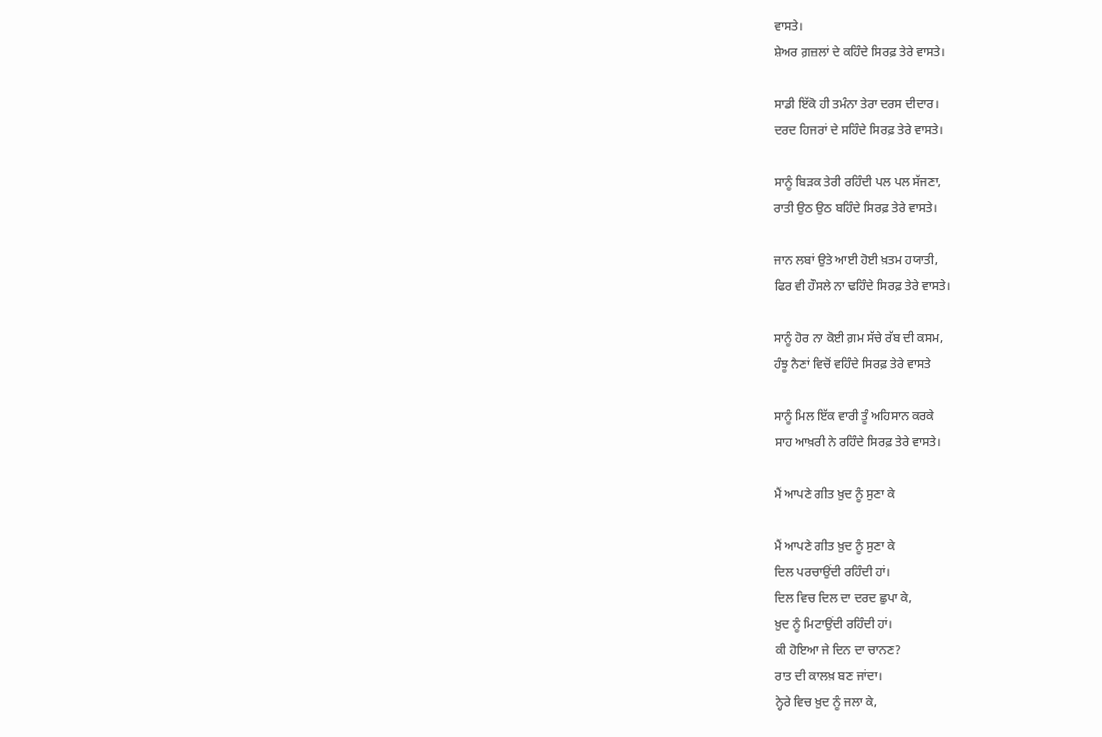ਵਾਸਤੇ।
ਸ਼ੇਅਰ ਗ਼ਜ਼ਲਾਂ ਦੇ ਕਹਿੰਦੇ ਸਿਰਫ਼ ਤੇਰੇ ਵਾਸਤੇ।

ਸਾਡੀ ਇੱਕੋ ਹੀ ਤਮੰਨਾ ਤੇਰਾ ਦਰਸ ਦੀਦਾਰ।
ਦਰਦ ਹਿਜਰਾਂ ਦੇ ਸਹਿੰਦੇ ਸਿਰਫ਼ ਤੇਰੇ ਵਾਸਤੇ।

ਸਾਨੂੰ ਬਿੜਕ ਤੇਰੀ ਰਹਿੰਦੀ ਪਲ ਪਲ ਸੱਜਣਾ,
ਰਾਤੀ ਉਠ ਉਠ ਬਹਿੰਦੇ ਸਿਰਫ਼ ਤੇਰੇ ਵਾਸਤੇ।

ਜਾਨ ਲਬਾਂ ਉਤੇ ਆਈ ਹੋਈ ਖ਼ਤਮ ਹਯਾਤੀ,
ਫਿਰ ਵੀ ਹੌਸਲੇ ਨਾ ਢਹਿੰਦੇ ਸਿਰਫ਼ ਤੇਰੇ ਵਾਸਤੇ।

ਸਾਨੂੰ ਹੋਰ ਨਾ ਕੋਈ ਗ਼ਮ ਸੱਚੇ ਰੱਬ ਦੀ ਕਸਮ,
ਹੰਝੂ ਨੈਣਾਂ ਵਿਚੋਂ ਵਹਿੰਦੇ ਸਿਰਫ਼ ਤੇਰੇ ਵਾਸਤੇ

ਸਾਨੂੰ ਮਿਲ ਇੱਕ ਵਾਰੀ ਤੂੰ ਅਹਿਸਾਨ ਕਰਕੇ
ਸਾਹ ਆਖ਼ਰੀ ਨੇ ਰਹਿੰਦੇ ਸਿਰਫ਼ ਤੇਰੇ ਵਾਸਤੇ।

ਮੈਂ ਆਪਣੇ ਗੀਤ ਖ਼ੁਦ ਨੂੰ ਸੁਣਾ ਕੇ

ਮੈਂ ਆਪਣੇ ਗੀਤ ਖ਼ੁਦ ਨੂੰ ਸੁਣਾ ਕੇ
ਦਿਲ ਪਰਚਾਉਂਦੀ ਰਹਿੰਦੀ ਹਾਂ।
ਦਿਲ ਵਿਚ ਦਿਲ ਦਾ ਦਰਦ ਛੁਪਾ ਕੇ,
ਖ਼ੁਦ ਨੂੰ ਮਿਟਾਉਂਦੀ ਰਹਿੰਦੀ ਹਾਂ।
ਕੀ ਹੋਇਆ ਜੇ ਦਿਨ ਦਾ ਚਾਨਣ?
ਰਾਤ ਦੀ ਕਾਲਖ਼ ਬਣ ਜਾਂਦਾ।
ਨ੍ਹੇਰੇ ਵਿਚ ਖ਼ੁਦ ਨੂੰ ਜਲਾ ਕੇ,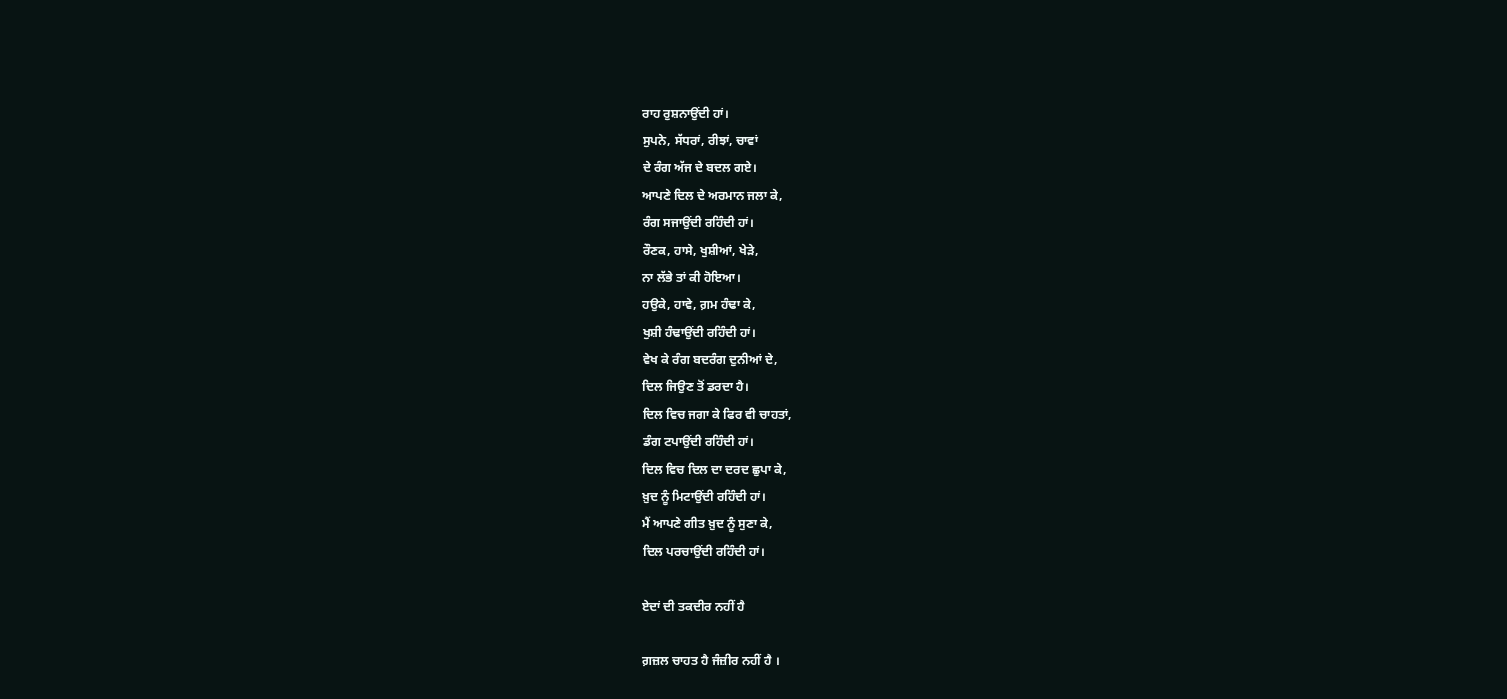ਰਾਹ ਰੁਸ਼ਨਾਉਂਦੀ ਹਾਂ।
ਸੁਪਨੇ, ਸੱਧਰਾਂ, ਰੀਝਾਂ, ਚਾਵਾਂ
ਦੇ ਰੰਗ ਅੱਜ ਦੇ ਬਦਲ ਗਏ।
ਆਪਣੇ ਦਿਲ ਦੇ ਅਰਮਾਨ ਜਲਾ ਕੇ,
ਰੰਗ ਸਜਾਉਂਦੀ ਰਹਿੰਦੀ ਹਾਂ।
ਰੌਣਕ, ਹਾਸੇ, ਖੁਸ਼ੀਆਂ, ਖੇੜੇ,
ਨਾ ਲੱਭੇ ਤਾਂ ਕੀ ਹੋਇਆ।
ਹਉਕੇ, ਹਾਵੇ, ਗ਼ਮ ਹੰਢਾ ਕੇ,
ਖੁਸ਼ੀ ਹੰਢਾਉਂਦੀ ਰਹਿੰਦੀ ਹਾਂ।
ਵੇਖ ਕੇ ਰੰਗ ਬਦਰੰਗ ਦੁਨੀਆਂ ਦੇ,
ਦਿਲ ਜਿਉਣ ਤੋਂ ਡਰਦਾ ਹੈ।
ਦਿਲ ਵਿਚ ਜਗਾ ਕੇ ਫਿਰ ਵੀ ਚਾਹਤਾਂ,
ਡੰਗ ਟਪਾਉਂਦੀ ਰਹਿੰਦੀ ਹਾਂ।
ਦਿਲ ਵਿਚ ਦਿਲ ਦਾ ਦਰਦ ਛੁਪਾ ਕੇ,
ਖ਼ੁਦ ਨੂੰ ਮਿਟਾਉਂਦੀ ਰਹਿੰਦੀ ਹਾਂ।
ਮੈਂ ਆਪਣੇ ਗੀਤ ਖ਼ੁਦ ਨੂੰ ਸੁਣਾ ਕੇ,
ਦਿਲ ਪਰਚਾਉਂਦੀ ਰਹਿੰਦੀ ਹਾਂ।

ਏਦਾਂ ਦੀ ਤਕਦੀਰ ਨਹੀਂ ਹੈ

ਗ਼ਜ਼ਲ ਚਾਹਤ ਹੈ ਜੰਜ਼ੀਰ ਨਹੀਂ ਹੈ ।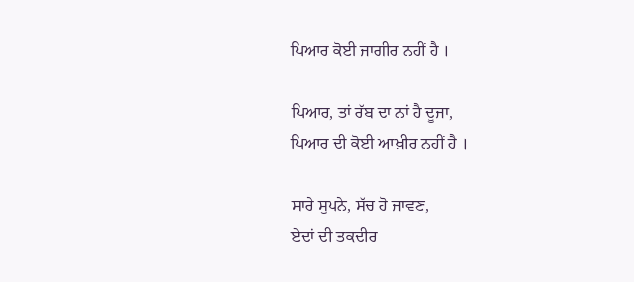ਪਿਆਰ ਕੋਈ ਜਾਗੀਰ ਨਹੀਂ ਹੈ ।

ਪਿਆਰ, ਤਾਂ ਰੱਬ ਦਾ ਨਾਂ ਹੈ ਦੂਜਾ,
ਪਿਆਰ ਦੀ ਕੋਈ ਆਖ਼ੀਰ ਨਹੀਂ ਹੈ ।

ਸਾਰੇ ਸੁਪਨੇ, ਸੱਚ ਹੋ ਜਾਵਣ,
ਏਦਾਂ ਦੀ ਤਕਦੀਰ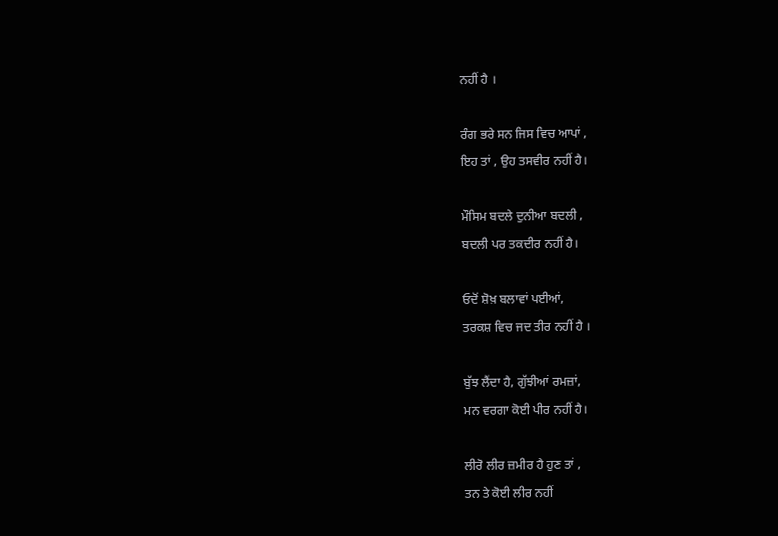ਨਹੀਂ ਹੈ ।

ਰੰਗ ਭਰੇ ਸਨ ਜਿਸ ਵਿਚ ਆਪਾਂ ,
ਇਹ ਤਾਂ , ਉਹ ਤਸਵੀਰ ਨਹੀਂ ਹੈ।

ਮੌਸਿਮ ਬਦਲੇ ਦੁਨੀਆ ਬਦਲੀ ,
ਬਦਲੀ ਪਰ ਤਕਦੀਰ ਨਹੀਂ ਹੈ।

ਓਦੋਂ ਸ਼ੋਖ਼ ਬਲਾਵਾਂ ਪਈਆਂ,
ਤਰਕਸ਼ ਵਿਚ ਜਦ ਤੀਰ ਨਹੀਂ ਹੈ ।

ਬੁੱਝ ਲੈਂਦਾ ਹੈ, ਗੁੱਝੀਆਂ ਰਮਜ਼ਾਂ,
ਮਨ ਵਰਗਾ ਕੋਈ ਪੀਰ ਨਹੀਂ ਹੈ।

ਲੀਰੋ ਲੀਰ ਜ਼ਮੀਰ ਹੈ ਹੁਣ ਤਾਂ ,
ਤਨ ਤੇ ਕੋਈ ਲੀਰ ਨਹੀਂ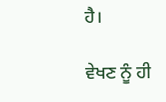ਹੈ।

ਵੇਖਣ ਨੂੰ ਹੀ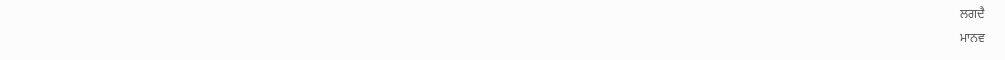ਲਗਦੈ
ਮਾਨਵ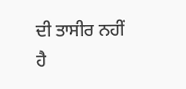ਦੀ ਤਾਸੀਰ ਨਹੀਂ ਹੈ